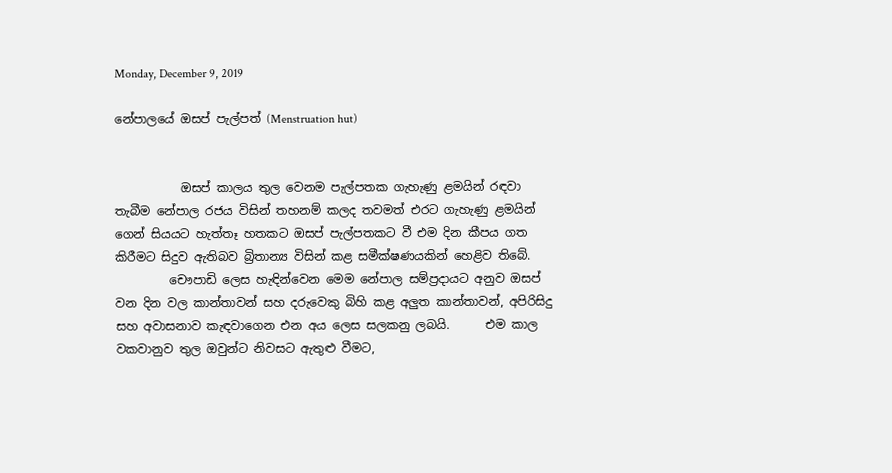Monday, December 9, 2019

නේපාලයේ ඔසප් පැල්පත් (Menstruation hut)


           ඔසප් කාලය තුල වෙනම පැල්පතක ගැහැණු ළමයින් රඳවා තැබීම නේපාල රජය විසින් තහනම් කලද තවමත් එරට ගැහැණු ළමයින් ගෙන් සියයට හැත්තෑ හතකට ඔසප් පැල්පතකට වී එම දින කීපය ගත කිරීමට සිදුව ඇතිබව බ්‍රිතාන්‍ය විසින් කළ සමීක්ෂණයකින් හෙළිව තිබේ.
         චෞපාඩි ලෙස හැඳින්වෙන මෙම නේපාල සම්ප්‍රදායට අනුව ඔසප් වන දින වල කාන්තාවන් සහ දරුවෙකු බිහි කළ අලුත කාන්තාවන්, අපිරිසිදු සහ අවාසනාව කැඳවාගෙන එන අය ලෙස සලකනු ලබයි.      එම කාල වකවානුව තුල ඔවුන්ට නිවසට ඇතුළු වීමට,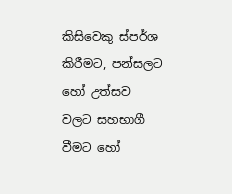කිසිවෙකු ස්පර්ශ කිරීමට, පන්සලට හෝ උත්සව වලට සහභාගී වීමට හෝ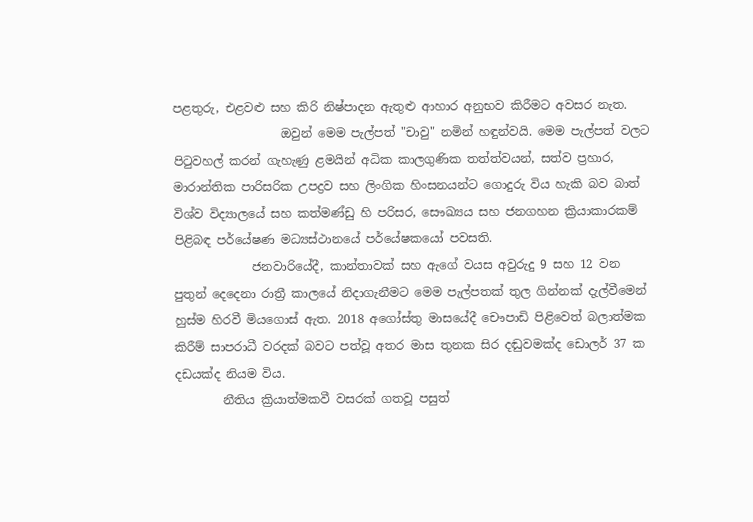පළතුරු, එළවළු සහ කිරි නිෂ්පාදන ඇතුළු ආහාර අනුභව කිරීමට අවසර නැත.
                  ඔවුන් මෙම පැල්පත් "චාවු" නමින් හඳුන්වයි. මෙම පැල්පත් වලට පිටුවහල් කරන් ගැහැණු ළමයින් අධික කාලගුණික තත්ත්වයන්, සත්ව ප්‍රහාර, මාරාන්තික පාරිසරික උපද්‍රව සහ ලිංගික හිංසනයන්ට ගොදුරු විය හැකි බව බාත් විශ්ව විද්‍යාලයේ සහ කත්මණ්ඩු හි පරිසර, සෞඛ්‍යය සහ ජනගහන ක්‍රියාකාරකම් පිළිබඳ පර්යේෂණ මධ්‍යස්ථානයේ පර්යේෂකයෝ පවසති.
             ජනවාරියේදී, කාන්තාවක් සහ ඇගේ වයස අවුරුදු 9 සහ 12 වන පුතුන් දෙදෙනා රාත්‍රී කාලයේ නිදාගැනීමට මෙම පැල්පතක් තුල ගින්නක් දැල්වීමෙන් හුස්ම හිරවී මියගොස් ඇත. 2018 අගෝස්තු මාසයේදී චෞපාඩි පිළිවෙත් බලාත්මක කිරීම් සාපරාධී වරදක් බවට පත්වූ අතර මාස තුනක සිර දඬුවමක්ද ඩොලර් 37 ක දඩයක්ද නියම විය.
        නීතිය ක්‍රියාත්මකවී වසරක් ගතවූ පසුත්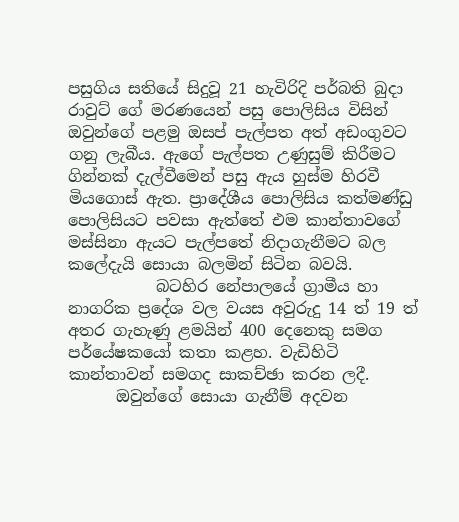පසුගිය සතියේ සිදුවූ 21 හැවිරිදි පර්බති බුදා රාවුට් ගේ මරණයෙන් පසු පොලිසිය විසින් ඔවුන්ගේ පළමු ඔසප් පැල්පත අත් අඩංගුවට ගනු ලැබීය. ඇගේ පැල්පත උණුසුම් කිරීමට ගින්නක් දැල්වීමෙන් පසු ඇය හුස්ම හිරවී මියගොස් ඇත. ප්‍රාදේශීය පොලිසිය කත්මණ්ඩු පොලිසියට පවසා ඇත්තේ එම කාන්තාවගේ මස්සිනා ඇයට පැල්පතේ නිදාගැනීමට බල කලේදැයි සොයා බලමින් සිටින බවයි.
           බටහිර නේපාලයේ ග්‍රාමීය හා නාගරික ප්‍රදේශ වල වයස අවුරුදු 14 ත් 19 ත් අතර ගැහැණු ළමයින් 400 දෙනෙකු සමග පර්යේෂකයෝ කතා කළහ. වැඩිහිටි කාන්තාවන් සමගද සාකච්ඡා කරන ලදී.
      ඔවුන්ගේ සොයා ගැනීම් අදවන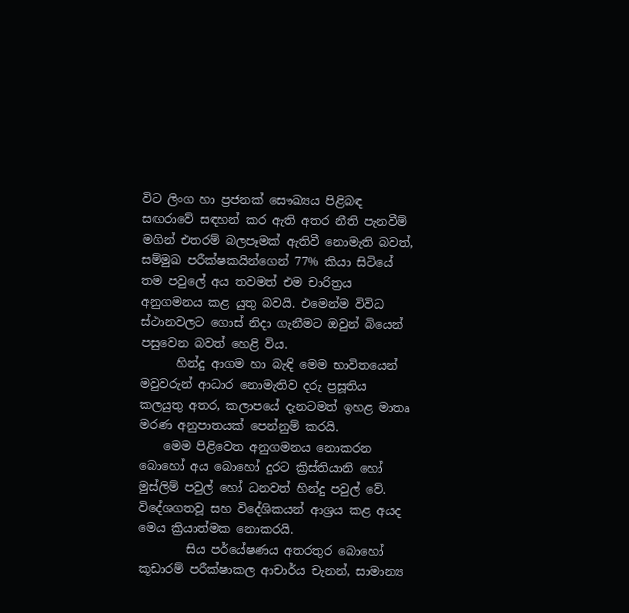විට ලිංග හා ප්‍රජනක් සෞඛ්‍යය පිළිබඳ සඟරාවේ සඳහන් කර ඇති අතර නීති පැනවීම් මගින් එතරම් බලපෑමක් ඇතිවී නොමැති බවත්, සම්මුඛ පරීක්ෂකයින්ගෙන් 77% කියා සිටියේ තම පවුලේ අය තවමත් එම චාරිත්‍රය අනුගමනය කළ යුතු බවයි. එමෙන්ම විවිධ ස්ථානවලට ගොස් නිදා ගැනීමට ඔවුන් බියෙන් පසුවෙන බවත් හෙළි විය.
      හින්දු ආගම හා බැඳි මෙම භාවිතයෙන් මවුවරුන් ආධාර නොමැතිව දරු ප්‍රසූතිය කලයුතු අතර, කලාපයේ දැනටමත් ඉහළ මාතෘ මරණ අනුපාතයක් පෙන්නුම් කරයි.
    මෙම පිළිවෙත අනුගමනය නොකරන බොහෝ අය බොහෝ දුරට ක්‍රිස්තියානි හෝ මුස්ලිම් පවුල් හෝ ධනවත් හින්දු පවුල් වේ. විදේශගතවූ සහ විදේශිකයන් ආශ්‍රය කළ අයද මෙය ක්‍රියාත්මක නොකරයි.
        සිය පර්යේෂණය අතරතුර බොහෝ කූඩාරම් පරීක්ෂාකල ආචාර්ය චැනන්, සාමාන්‍ය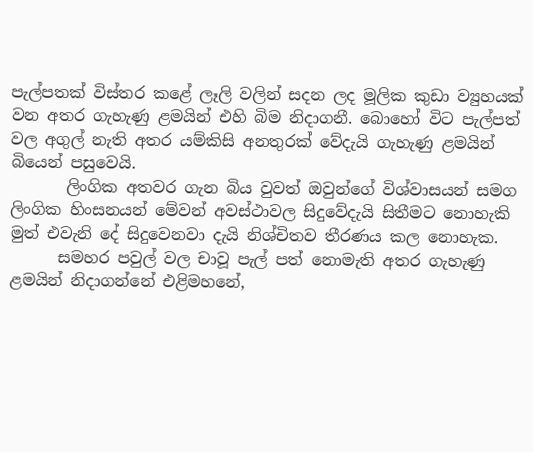පැල්පතක් විස්තර කළේ ලෑලි වලින් සදන ලද මූලික කුඩා ව්‍යුහයක් වන අතර ගැහැණු ළමයින් එහි බිම නිදාගනී. බොහෝ විට පැල්පත් වල අගුල් නැති අතර යම්කිසි අනතුරක් වේදැයි ගැහැණු ළමයින් බියෙන් පසුවෙයි.
       ලිංගික අතවර ගැන බිය වුවත් ඔවුන්ගේ විශ්වාසයන් සමග ලිංගික හිංසනයන් මේවන් අවස්ථාවල සිදුවේදැයි සිතීමට නොහැකි මුත් එවැනි දේ සිදුවෙනවා දැයි නිශ්චිතව තීරණය කල නොහැක.
      සමහර පවුල් වල චාවූ පැල් පත් නොමැති අතර ගැහැණු ළමයින් නිදාගන්නේ එළිමහනේ,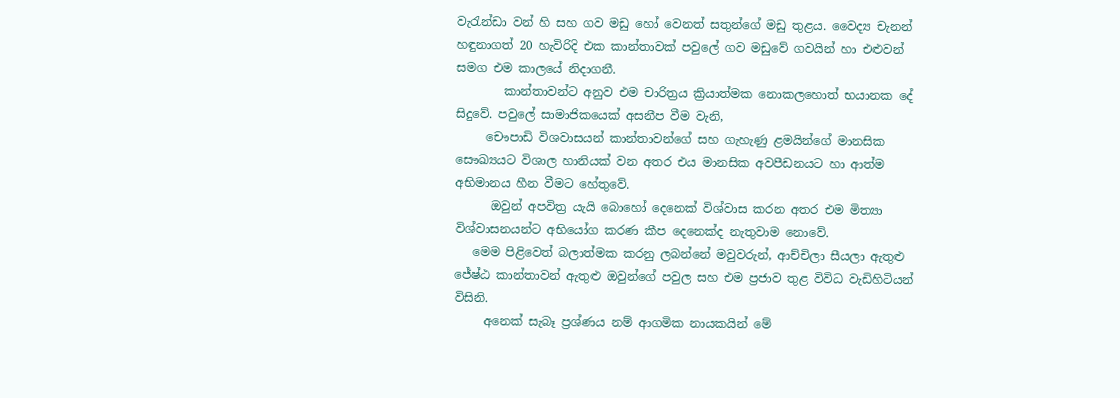වැරැන්ඩා වන් හි සහ ගව මඩු හෝ වෙනත් සතුන්ගේ මඩු තුළය. වෛද්‍ය චැනන් හඳුනාගත් 20 හැවිරිදි එක කාන්තාවක් පවුලේ ගව මඩුවේ ගවයින් හා එළුවන් සමග එම කාලයේ නිදාගනී.
        කාන්තාවන්ට අනුව එම චාරිත්‍රය ක්‍රියාත්මක නොකලහොත් භයානක දේ සිදුවේ. පවුලේ සාමාජිකයෙක් අසනීප වීම වැනි,
     චෞපාඩි විශවාසයන් කාන්තාවන්ගේ සහ ගැහැණු ළමයින්ගේ මානසික සෞඛ්‍යයට විශාල හානියක් වන අතර එය මානසික අවපීඩනයට හා ආත්ම අභිමානය හීන වීමට හේතුවේ.
      ඔවුන් අපවිත්‍ර යැයි බොහෝ දෙනෙක් විශ්වාස කරන අතර එම මිත්‍යා විශ්වාසනයන්ට අභියෝග කරණ කීප දෙනෙක්ද නැතුවාම නොවේ.
   මෙම පිළිවෙත් බලාත්මක කරනු ලබන්නේ මවුවරුන්, ආච්චිලා සීයලා ඇතුළු ජේෂ්ඨ කාන්තාවන් ඇතුළු ඔවුන්ගේ පවුල සහ එම ප්‍රජාව තුළ විවිධ වැඩිහිටියන් විසිනි.
     අනෙක් සැබෑ ප්‍රශ්ණය නම් ආගමික නායකයින් මේ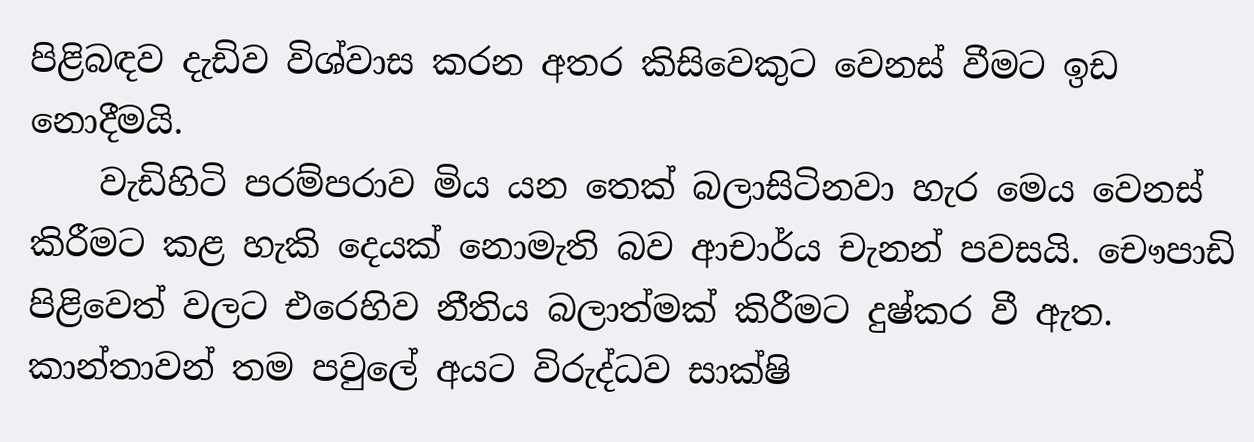පිළිබඳව දැඩිව විශ්වාස කරන අතර කිසිවෙකුට වෙනස් වීමට ඉඩ නොදීමයි.
    වැඩිහිටි පරම්පරාව මිය යන තෙක් බලාසිටිනවා හැර මෙය වෙනස් කිරීමට කළ හැකි දෙයක් නොමැති බව ආචාර්ය චැනන් පවසයි. චෞපාඩි පිළිවෙත් වලට එරෙහිව නීතිය බලාත්මක් කිරීමට දුෂ්කර වී ඇත. කාන්තාවන් තම පවුලේ අයට විරුද්ධව සාක්ෂි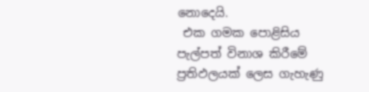නොදෙයි.
 එක ගමක පොළිසිය පැල්පත් විනාශ කිරීමේ ප්‍රතිඵලයක් ලෙස ගැහැණු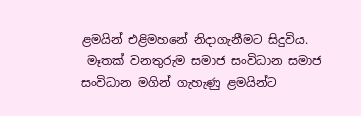ළමයින් එළිමහනේ නිදාගැනීමට සිදුවිය.
 මෑතක් වනතුරුම සමාජ සංවිධාන සමාජ සංවිධාන මගින් ගැහැණු ළමයින්ට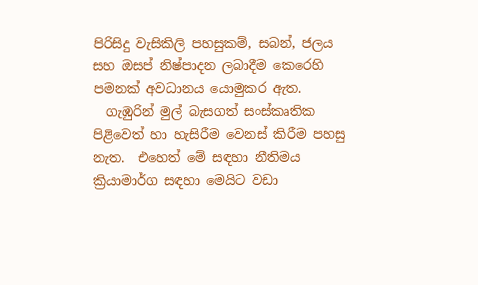පිරිසිදු වැසිකිලි පහසුකම්, සබන්, ජලය සහ ඔසප් නිෂ්පාදන ලබාදීම කෙරෙහි පමනක් අවධානය යොමුකර ඇත.
  ගැඹුරින් මුල් බැසගත් සංස්කෘතික පිළිවෙත් හා හැසිරීම වෙනස් කිරීම පහසු නැත.  එහෙත් මේ සඳහා නීතිමය ක්‍රියාමාර්ග සඳහා මෙයිට වඩා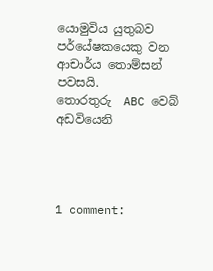යොමුවිය යුතුබව පර්යේෂකයෙකු වන ආචාර්ය තොම්සන් පවසයි.
තොරතුරු  ABC වෙබ් අඩවියෙනි




1 comment: